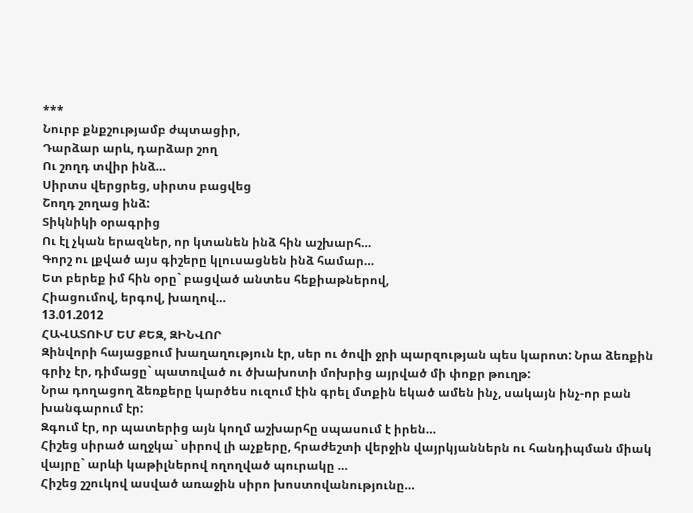***
Նուրբ քնքշությամբ ժպտացիր,
Դարձար արև, դարձար շող
Ու շողդ տվիր ինձ…
Սիրտս վերցրեց, սիրտս բացվեց
Շողդ շողաց ինձ:
Տիկնիկի օրագրից
Ու էլ չկան երազներ, որ կտանեն ինձ հին աշխարհ…
Գորշ ու լքված այս գիշերը կլուսացնեն ինձ համար…
Ետ բերեք իմ հին օրը` բացված անտես հեքիաթներով,
Հիացումով, երգով, խաղով…
13.01.2012
ՀԱՎԱՏՈՒՄ ԵՄ ՔԵԶ, ԶԻՆՎՈՐ
Զինվորի հայացքում խաղաղություն էր, սեր ու ծովի ջրի պարզության պես կարոտ: Նրա ձեռքին գրիչ էր, դիմացը` պատռված ու ծխախոտի մոխրից այրված մի փոքր թուղթ:
Նրա դողացող ձեռքերը կարծես ուզում էին գրել մտքին եկած ամեն ինչ, սակայն ինչ-որ բան խանգարում էր:
Զգում էր, որ պատերից այն կողմ աշխարհը սպասում է իրեն…
Հիշեց սիրած աղջկա` սիրով լի աչքերը, հրաժեշտի վերջին վայրկյաններն ու հանդիպման միակ վայրը` արևի կաթիլներով ողողված պուրակը …
Հիշեց շշուկով ասված առաջին սիրո խոստովանությունը…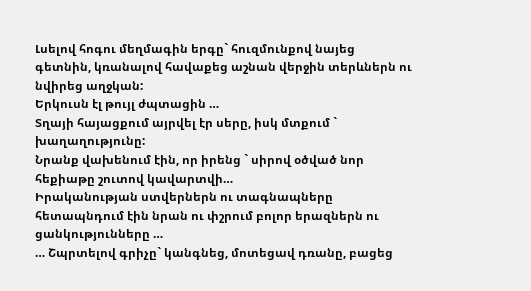Լսելով հոգու մեղմագին երգը` հուզմունքով նայեց գետնին, կռանալով հավաքեց աշնան վերջին տերևներն ու նվիրեց աղջկան:
Երկուսն էլ թույլ ժպտացին …
Տղայի հայացքում այրվել էր սերը, իսկ մտքում ` խաղաղությունը:
Նրանք վախենում էին, որ իրենց ` սիրով օծված նոր հեքիաթը շուտով կավարտվի…
Իրականության ստվերներն ու տագնապները հետապնդում էին նրան ու փշրում բոլոր երազներն ու ցանկությունները …
… Շպրտելով գրիչը` կանգնեց, մոտեցավ դռանը, բացեց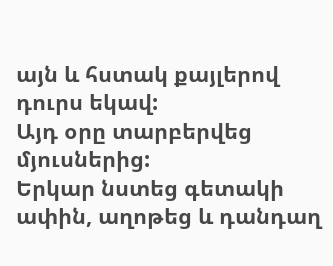այն և հստակ քայլերով դուրս եկավ:
Այդ օրը տարբերվեց մյուսներից:
Երկար նստեց գետակի ափին, աղոթեց և դանդաղ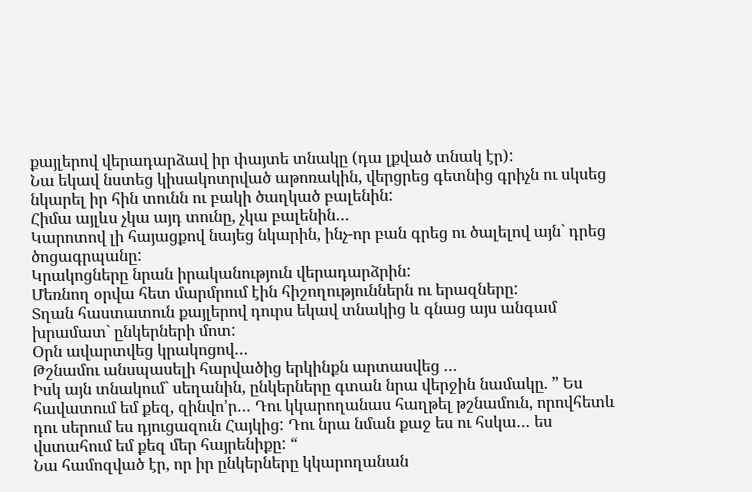քայլերով վերադարձավ իր փայտե տնակը (դա լքված տնակ էր):
Նա եկավ նստեց կիսակոտրված աթոռակին, վերցրեց գետնից գրիչն ու սկսեց նկարել իր հին տունն ու բակի ծաղկած բալենին:
Հիմա այլևս չկա այդ տունը, չկա բալենին…
Կարոտով լի հայացքով նայեց նկարին, ինչ-որ բան գրեց ու ծալելով այն` դրեց ծոցագրպանը:
Կրակոցները նրան իրականություն վերադարձրին:
Մեռնող օրվա հետ մարմրում էին հիշողություններն ու երազները:
Տղան հաստատուն քայլերով դուրս եկավ տնակից և գնաց այս անգամ խրամատ` ընկերների մոտ:
Օրն ավարտվեց կրակոցով…
Թշնամու անսպասելի հարվածից երկինքն արտասվեց …
Իսկ այն տնակում` սեղանին, ընկերները գտան նրա վերջին նամակը. ” Ես հավատում եմ քեզ, զինվո’ր… Դու կկարողանաս հաղթել թշնամուն, որովհետև դու սերում ես դյուցազուն Հայկից: Դու նրա նման քաջ ես ու հսկա… ես վստահում եմ քեզ մեր հայրենիքը: “
Նա համոզված էր, որ իր ընկերները կկարողանան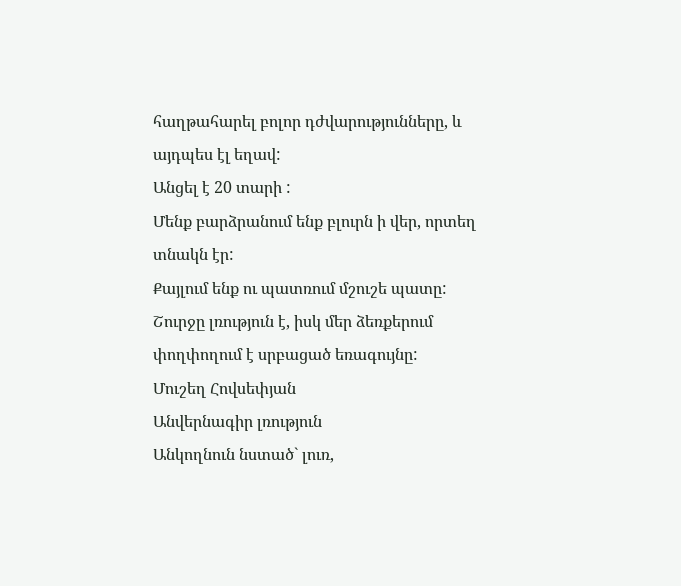հաղթահարել բոլոր դժվարությունները, և այդպես էլ եղավ:
Անցել է 20 տարի :
Մենք բարձրանում ենք բլուրն ի վեր, որտեղ տնակն էր:
Քայլում ենք ու պատռում մշուշե պատը:
Շուրջը լռություն է, իսկ մեր ձեռքերում փողփողում է սրբացած եռագույնը:
Մուշեղ Հովսեփյան
Անվերնագիր լռություն
Անկողնուն նստած` լուռ,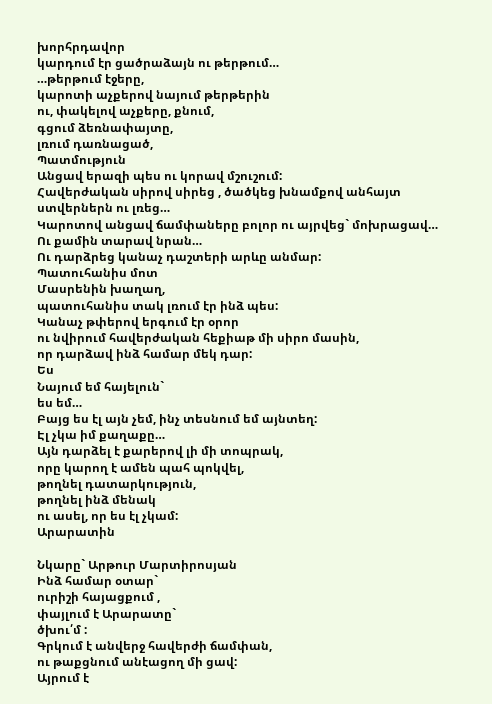խորհրդավոր
կարդում էր ցածրաձայն ու թերթում…
…թերթում էջերը,
կարոտի աչքերով նայում թերթերին
ու, փակելով աչքերը, քնում,
գցում ձեռնափայտը,
լռում դառնացած,
Պատմություն
Անցավ երազի պես ու կորավ մշուշում:
Հավերժական սիրով սիրեց , ծածկեց խնամքով անհայտ ստվերներն ու լռեց…
Կարոտով անցավ ճամփաները բոլոր ու այրվեց` մոխրացավ…
Ու քամին տարավ նրան…
Ու դարձրեց կանաչ դաշտերի արևը անմար:
Պատուհանիս մոտ
Մասրենին խաղաղ,
պատուհանիս տակ լռում էր ինձ պես:
Կանաչ թփերով երգում էր օրոր
ու նվիրում հավերժական հեքիաթ մի սիրո մասին,
որ դարձավ ինձ համար մեկ դար:
Ես
Նայում եմ հայելուն`
ես եմ…
Բայց ես էլ այն չեմ, ինչ տեսնում եմ այնտեղ:
Էլ չկա իմ քաղաքը…
Այն դարձել է քարերով լի մի տոպրակ,
որը կարող է ամեն պահ պոկվել,
թողնել դատարկություն,
թողնել ինձ մենակ
ու ասել, որ ես էլ չկամ:
Արարատին

Նկարը` Արթուր Մարտիրոսյան
Ինձ համար օտար`
ուրիշի հայացքում ,
փայլում է Արարատը`
ծխու՛մ :
Գրկում է անվերջ հավերժի ճամփան,
ու թաքցնում անէացող մի ցավ:
Այրում է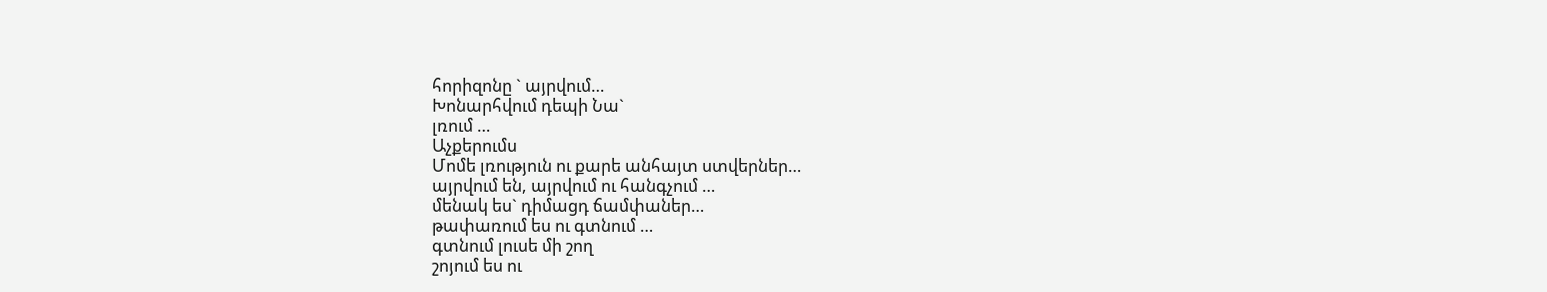հորիզոնը ` այրվում…
Խոնարհվում դեպի Նա`
լռում …
Աչքերումս
Մոմե լռություն ու քարե անհայտ ստվերներ…
այրվում են, այրվում ու հանգչում …
մենակ ես` դիմացդ ճամփաներ…
թափառում ես ու գտնում …
գտնում լուսե մի շող
շոյում ես ու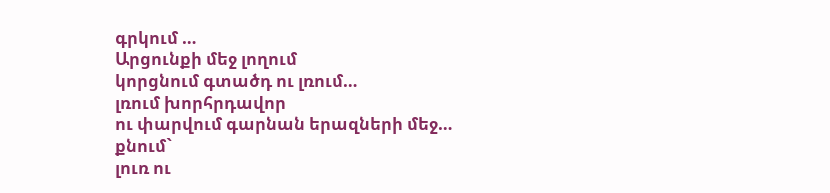գրկում …
Արցունքի մեջ լողում
կորցնում գտածդ ու լռում…
լռում խորհրդավոր
ու փարվում գարնան երազների մեջ…
քնում`
լուռ ու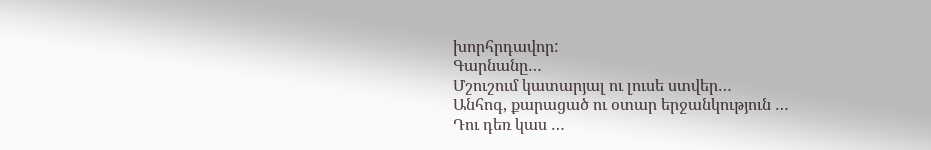խորհրդավոր:
Գարնանը…
Մշուշում կատարյալ ու լուսե ստվեր…
Անհոգ, քարացած ու օտար երջանկություն …
Դու դեռ կաս …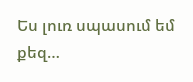Ես լուռ սպասում եմ քեզ…